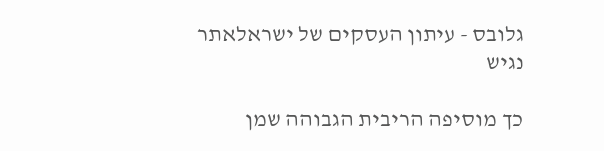גלובס - עיתון העסקים של ישראלאתר נגיש

כך מוסיפה הריבית הגבוהה שמן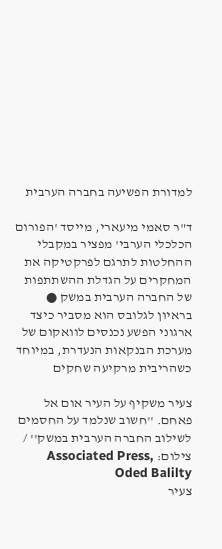למדורת הפשיעה בחברה הערבית

ד"ר סאמי מיעארי, מייסד 'הפורום הכלכלי הערבי' מפציר במקבלי ההחלטות לתרגם לפרקטיקה את המחקרים על הגדלת ההשתתפות של החברה הערבית במשק ● בראיון לגלובס הוא מסביר כיצד ארגוני הפשע נכנסים לוואקום של מערכת הבנקאות הנעדרת, במיוחד כשהריבית מרקיעה שחקים

צעיר משקיף על העיר אום אל פאחם. ''חשוב שנלמד על החסמים לשילוב החברה הערבית במשק'' / צילום: Associated Press, Oded Balilty
צעיר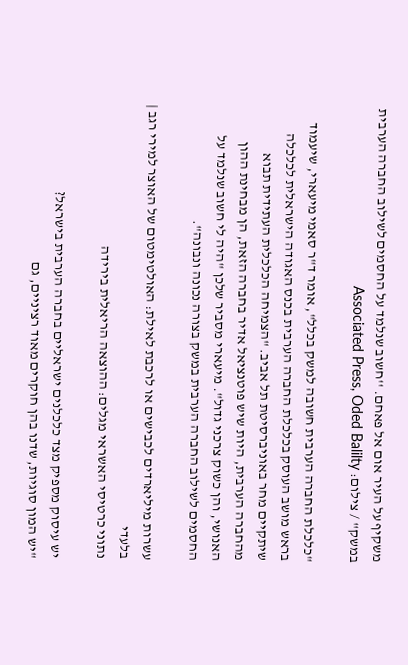משקיף על העיר אום אל פאחם. ''חשוב שנלמד על החסמים לשילוב החברה הערבית במשק'' / צילום: Associated Press, Oded Balilty

"כלכלת החברה הערבית חשובה למשק בכלל", אומר ד"ר סאמי מיעארי, שיעמוד בראש מושב העוסק בכלכלת החברה הערבית בכנס האגודה הישראלית לכלכלה שיתקיים מחר באוניברסיטת תל אביב. "הצמיחה הכלכלית העתידית תבוא מהחברה הערבית, היות שיש פוטנציאל אדיר בחברה הזאת, הן מבחינת ההון האנושי, והן כשוק צרכני גדול". מיעארי מסביר שלכן "היה לי חשוב שנלמד על החסמים לשילוב החברה הערבית במשק בצורה נכונה ונבונה".

עשרות מיליארדים לכבישים או לרכבת לאילת: האולטימטום של האוצר למירי רגב | בלעדי
נתוני כרטיסי האשראי מגלים: ההוצאה הריאלית בירידה

יש עיסוק מספיק מצד כלכלנים ישראליים בחברה הערבית בישראל?
"יש המון סוגיות, שדנו בהן חוקרים מאוד רציניים, גם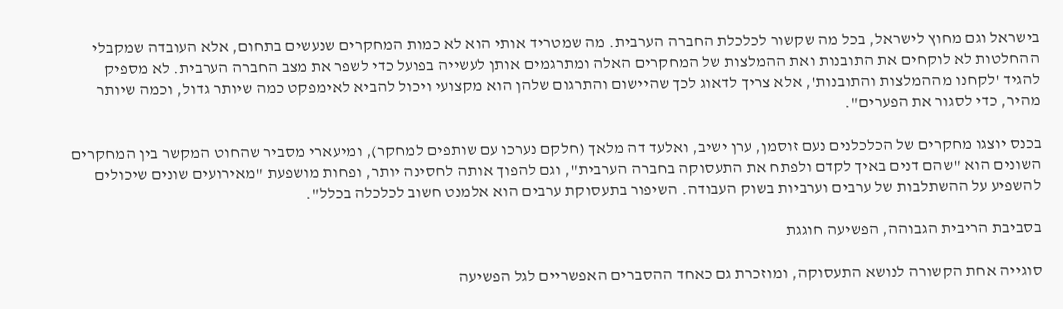בישראל וגם מחוץ לישראל, בכל מה שקשור לכלכלת החברה הערבית. מה שמטריד אותי הוא לא כמות המחקרים שנעשים בתחום, אלא העובדה שמקבלי ההחלטות לא לוקחים את התובנות ואת ההמלצות של המחקרים האלה ומתרגמים אותן לעשייה בפועל כדי לשפר את מצב החברה הערבית. לא מספיק להגיד 'לקחנו מההמלצות והתובנות', אלא צריך לדאוג לכך שהיישום והתרגום שלהן הוא מקצועי ויכול להביא לאימפקט כמה שיותר גדול, וכמה שיותר מהיר, כדי לסגור את הפערים".

בכנס יוצגו מחקרים של הכלכלנים נעם זוסמן, ערן ישיב, ואלעד דה מלאך (חלקם נערכו עם שותפים למחקר), ומיעארי מסביר שהחוט המקשר בין המחקרים השונים הוא "שהם דנים באיך לקדם ולפתח את התעסוקה בחברה הערבית", וגם להפוך אותה לחסינה יותר, ופחות מושפעת "מאירועים שונים שיכולים להשפיע על ההשתלבות של ערבים וערביות בשוק העבודה. השיפור בתעסוקת ערבים הוא אלמנט חשוב לכלכלה בכלל".

בסביבת הריבית הגבוהה, הפשיעה חוגגת

סוגייה אחת הקשורה לנושא התעסוקה, ומוזכרת גם כאחד ההסברים האפשריים לגל הפשיעה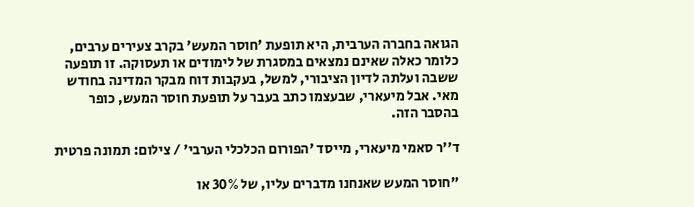הגואה בחברה הערבית, היא תופעת 'חוסר המעש' בקרב צעירים ערבים, כלומר כאלה שאינם נמצאים במסגרת של לימודים או תעסוקה. זו תופעה ששבה ועלתה לדיון הציבורי, למשל, בעקבות דוח מבקר המדינה בחודש מאי. אבל מיעארי, שבעצמו כתב בעבר על תופעת חוסר המעש, כופר בהסבר הזה.

ד''ר סאמי מיעארי, מייסד 'הפורום הכלכלי הערבי' / צילום: תמונה פרטית

"חוסר המעש שאנחנו מדברים עליו, של 30% או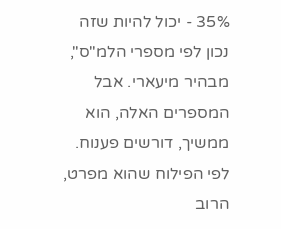35% - יכול להיות שזה נכון לפי מספרי הלמ"ס", מבהיר מיעארי. אבל המספרים האלה, הוא ממשיך, דורשים פענוח. לפי הפילוח שהוא מפרט, הרוב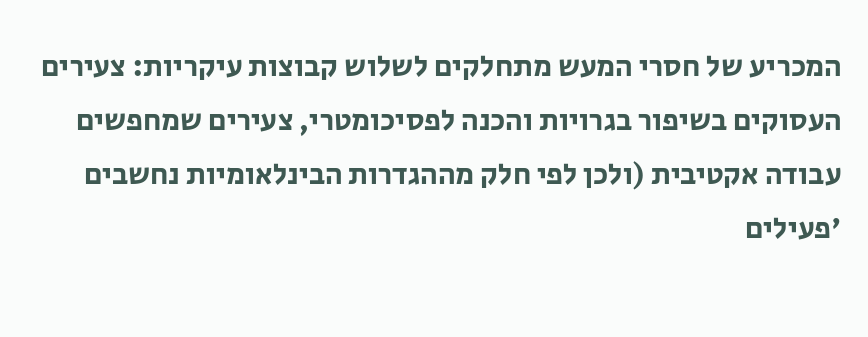המכריע של חסרי המעש מתחלקים לשלוש קבוצות עיקריות: צעירים העסוקים בשיפור בגרויות והכנה לפסיכומטרי, צעירים שמחפשים עבודה אקטיבית (ולכן לפי חלק מההגדרות הבינלאומיות נחשבים 'פעילים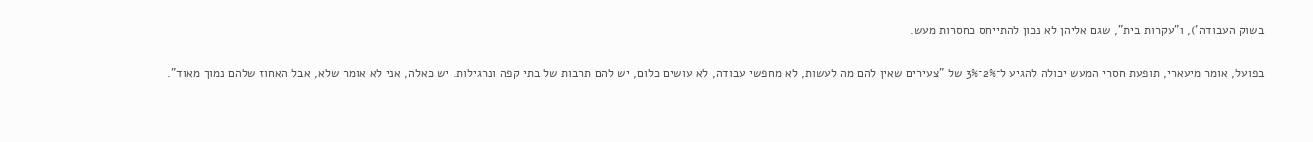בשוק העבודה'), ו"עקרות בית", שגם אליהן לא נכון להתייחס כחסרות מעש.

בפועל, אומר מיעארי, תופעת חסרי המעש יכולה להגיע ל־2%־3% של "צעירים שאין להם מה לעשות, לא מחפשי עבודה, לא עושים כלום, יש להם תרבות של בתי קפה ונרגילות. יש כאלה, אני לא אומר שלא, אבל האחוז שלהם נמוך מאוד".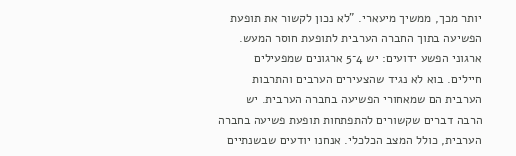יותר מכך, ממשיך מיעארי. "לא נכון לקשור את תופעת הפשיעה בתוך החברה הערבית לתופעת חוסר המעש. ארגוני הפשע ידועים: יש 4־5 ארגונים שמפעילים חיילים. בוא לא נגיד שהצעירים הערבים והתרבות הערבית הם שמאחורי הפשיעה בחברה הערבית. יש הרבה דברים שקשורים להתפתחות תופעת פשיעה בחברה הערבית, כולל המצב הכלכלי. אנחנו יודעים שבשנתיים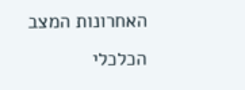האחרונות המצב הכלכלי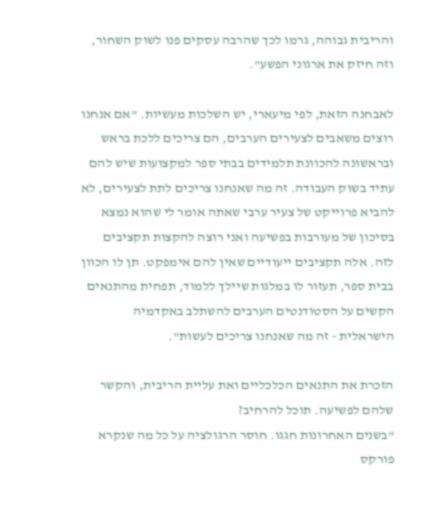והריבית גבוהה, גרמו לכך שהרבה עסקים פנו לשוק השחור, וזה חיזק את ארגוני הפשע".

לאבחנה הזאת, לפי מיעארי, יש השלכות מעשיות. "אם אנחנו רוצים משאבים לצעירים הערבים, הם צריכים ללכת בראש ובראשונה להכוונת תלמידים בבתי ספר למקצועות שיש להם עתיד בשוק העבודה. זה מה שאנחנו צריכים לתת לצעירים, לא להביא פרוייקט של צעיר ערבי שאתה אומר לי שהוא נמצא בסיכון של מעורבות בפשיעה ואני רוצה להקצות תקציבים לזה. אלה תקציבים ייעודיים שאין להם אימפקט. תן לו הכוון בבית ספר, תעזור לו במלגות שיילך ללמוד, תפחית מהתנאים הקשים על הסטודנטים הערבים להשתלב באקדמיה הישראלית - זה מה שאנחנו צריכים לעשות".

הזכרת את התנאים הכלכליים ואת עליית הריבית, והקשר שלהם לפשיעה. תוכל להרחיב?
"בשנים האחרונות חגגו. חוסר הרגולציה על כל מה שנקרא פורקס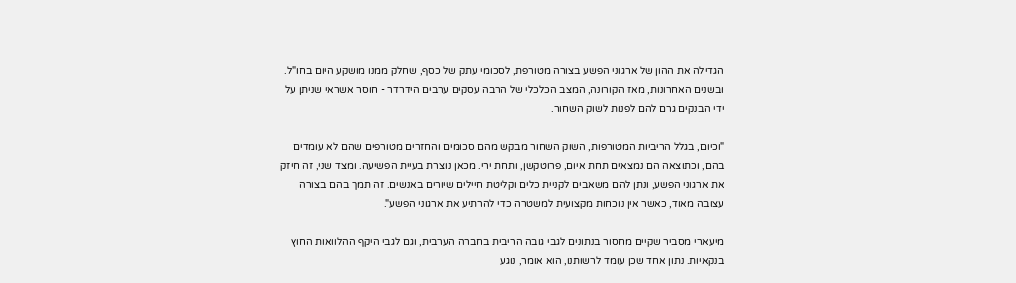הגדילה את ההון של ארגוני הפשע בצורה מטורפת, לסכומי עתק של כסף, שחלק ממנו מושקע היום בחו"ל. ובשנים האחרונות, מאז הקורונה, המצב הכלכלי של הרבה עסקים ערבים הידרדר - חוסר אשראי שניתן על ידי הבנקים גרם להם לפנות לשוק השחור.

"וכיום, בגלל הריביות המטורפות, השוק השחור מבקש מהם סכומים והחזרים מטורפים שהם לא עומדים בהם, וכתוצאה הם נמצאים תחת איום, פרוטקשן, ותחת ירי. מכאן נוצרת בעיית הפשיעה. ומצד שני, זה חיזק את ארגוני הפשע, ונתן להם משאבים לקניית כלים וקליטת חיילים שיורים באנשים. זה תמך בהם בצורה עצובה מאוד, כאשר אין נוכחות מקצועית למשטרה כדי להרתיע את ארגוני הפשע".

מיעארי מסביר שקיים מחסור בנתונים לגבי גובה הריבית בחברה הערבית, וגם לגבי היקף ההלוואות החוץ בנקאיות. נתון אחד שכן עומד לרשותנו, הוא אומר, נוגע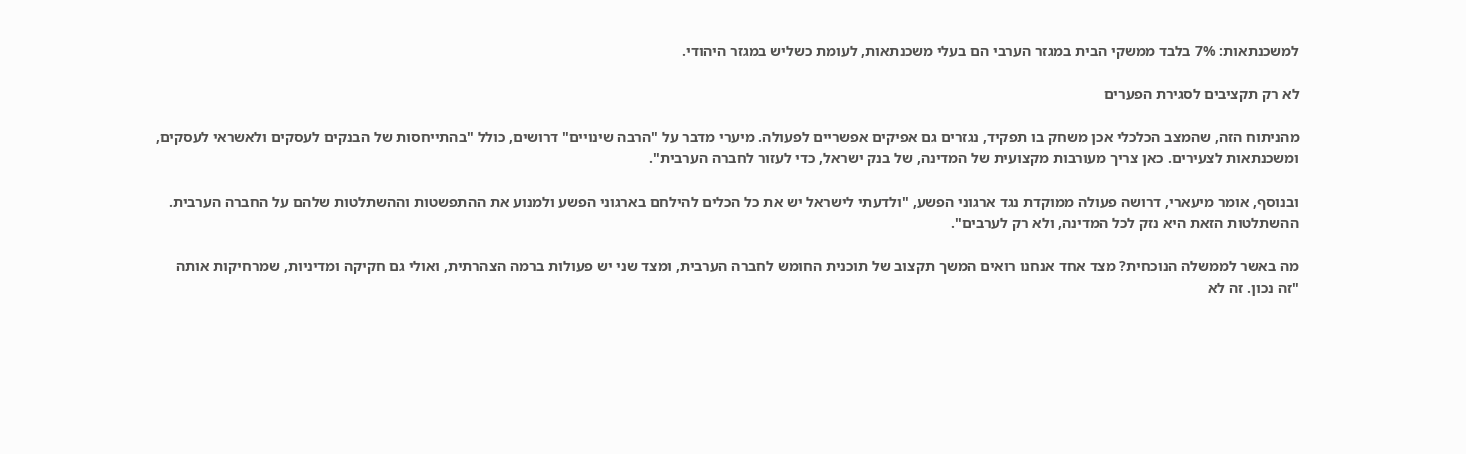למשכנתאות: 7% בלבד ממשקי הבית במגזר הערבי הם בעלי משכנתאות, לעומת כשליש במגזר היהודי.

לא רק תקציבים לסגירת הפערים

מהניתוח הזה, שהמצב הכלכלי אכן משחק בו תפקיד, נגזרים גם אפיקים אפשריים לפעולה. מיערי מדבר על "הרבה שינויים" דרושים, כולל "בהתייחסות של הבנקים לעסקים ולאשראי לעסקים, ומשכנתאות לצעירים. כאן צריך מעורבות מקצועית של המדינה, של בנק ישראל, כדי לעזור לחברה הערבית".

ובנוסף, אומר מיעארי, דרושה פעולה ממוקדת נגד ארגוני הפשע, "ולדעתי לישראל יש את כל הכלים להילחם בארגוני הפשע ולמנוע את ההתפשטות וההשתלטות שלהם על החברה הערבית. ההשתלטות הזאת היא נזק לכל המדינה, ולא רק לערבים".

מה באשר לממשלה הנוכחית? מצד אחד אנחנו רואים המשך תקצוב של תוכנית החומש לחברה הערבית, ומצד שני יש פעולות ברמה הצהרתית, ואולי גם חקיקה ומדיניות, שמרחיקות אותה
"זה נכון. זה לא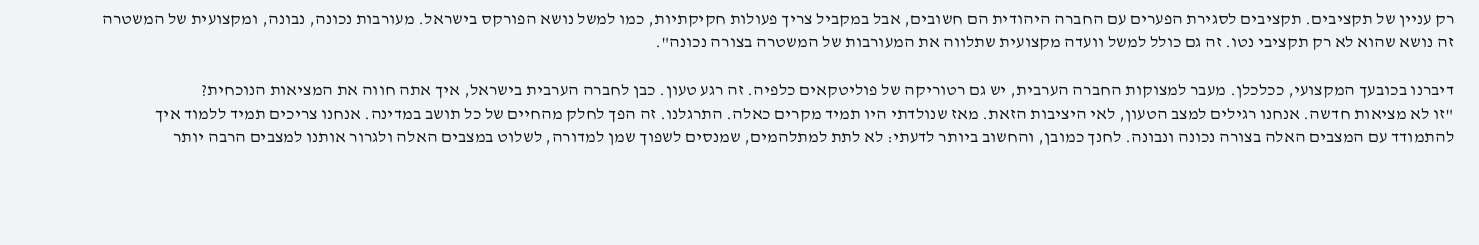רק עניין של תקציבים. תקציבים לסגירת הפערים עם החברה היהודית הם חשובים, אבל במקביל צריך פעולות חקיקתיות, כמו למשל נושא הפורקס בישראל. מעורבות נכונה, נבונה, ומקצועית של המשטרה זה נושא שהוא לא רק תקציבי נטו. זה גם כולל למשל וועדה מקצועית שתלווה את המעורבות של המשטרה בצורה נכונה".

דיברנו בכובעך המקצועי, ככלכלן. מעבר למצוקות החברה הערבית, יש גם רטוריקה של פוליטקאים כלפיה. זה רגע טעון. כבן לחברה הערבית בישראל, איך אתה חווה את המציאות הנוכחית?
"זו לא מציאות חדשה. אנחנו רגילים למצב הטעון, לאי היציבות הזאת. מאז שנולדתי היו תמיד מקרים כאלה. התרגלנו. זה הפך לחלק מהחיים של כל תושב במדינה. אנחנו צריכים תמיד ללמוד איך להתמודד עם המצבים האלה בצורה נכונה ונבונה. לחנך כמובן, והחשוב ביותר לדעתי: לא לתת למתלהמים, שמנסים לשפוך שמן למדורה, לשלוט במצבים האלה ולגרור אותנו למצבים הרבה יותר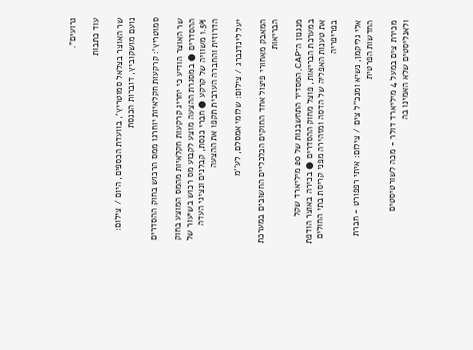גרועים".

עוד כתבות

שר האוצר בצלאל סמוטריץ', בוועדת הכספים, היום / צילום: נועם מושקוביץ, דוברות הכנסת

סמוטריץ’: קרקעות חקלאיות יוחרגו ממס הרכוש בחוק ההסדרים

שר האוצר הודיע כי יחריג קרקעות חקלאיות מהמס המוצע בחוק ההסדרים ● במסגרת ההצעה מוצע לקבוע מס רכוש בשיעור של 1.5% משוויה של קרקע ● חברי כנסת, קבלנים ונציגי העדה הדרוזית והחברה הערבית תקפו את ההצעה

יעל לינדנברג / צילום: שלומי אמסלם, לע''מ

המאבק מאחורי פיצול אחד החוקים הכלכליים החשובים במערכת הבריאות

מנגנון ה־CAP, המסדיר התחשבנות של 20 מיליארד שקל במערכת הבריאות, פוצל מחוק ההסדרים ● בכירה באוצר הודפת את טענות האפליה של הדסה ומזהירה מפני קריסת בתי החולים בפריפריה

אלי גליקמן, נשיא ומנכ''ל צים / צילום: איתי רפפורט - חברת החדשות הפרטית

מכירת צים במעל 4 מיליארד דולר - מכה לשורטיסטים ולאנליסטים שלא האמינו בה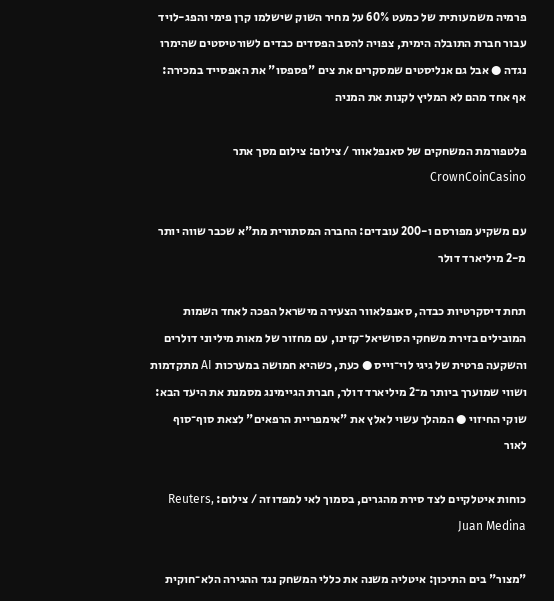פרמיה משמעותית של כמעט 60% על מחיר השוק שישלמו קרן פימי והפג-לויד עבור חברת התובלה הימית, צפויה להסב הפסדים כבדים לשורטיסטים שהימרו נגדה ● אבל גם אנליסטים שמסקרים את צים "פספסו" את האפסייד במכירה: אף אחד מהם לא המליץ לקנות את המניה

פלטפורמת המשחקים של סאנפלאוור / צילום: צילום מסך אתר CrownCoinCasino

עם משקיע מפורסם ו-200 עובדים: החברה המסתורית מת"א שכבר שווה יותר מ-2 מיליארד דולר

תחת דיסקרטיות כבדה, סאנפלאוור הצעירה מישראל הפכה לאחד השמות המובילים בזירת משחקי הסושיאל־קזינו, עם מחזור של מאות מיליוני דולרים והשקעה פרטית של גיגי לוי־וייס ● כעת, כשהיא חמושה במערכות AI מתקדמות ושווי שמוערך ביותר מ־2 מיליארד דולר, חברת הגיימינג מסמנת את היעד הבא: שוקי החיזוי ● המהלך עשוי לאלץ את "אימפריית הרפאים" לצאת סוף־סוף לאור

כוחות איטלקיים לצד סירת מהגרים, בסמוך לאי למפדוזה / צילום: Reuters, Juan Medina

"מצור" בים התיכון: איטליה משנה את כללי המשחק נגד ההגירה הלא־חוקית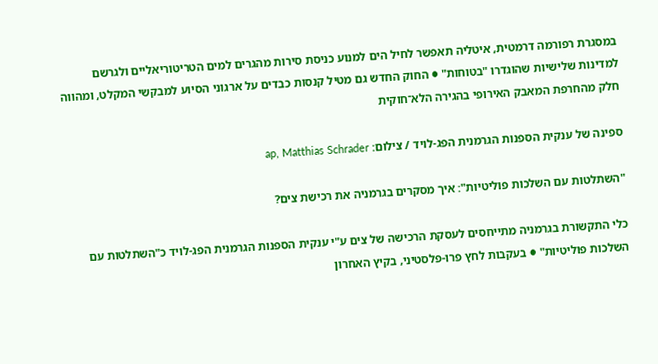במסגרת רפורמה דרמטית, איטליה תאפשר לחיל הים למנוע כניסת סירות מהגרים למים הטריטוריאליים ולגרשם למדינות שלישיות שהוגדרו "בטוחות" ● החוק החדש גם מטיל קנסות כבדים על ארגוני הסיוע למבקשי המקלט, ומהווה חלק מהחרפת המאבק האירופי בהגירה הלא־חוקית

ספינה של ענקית הספנות הגרמנית הפג-לויד / צילום: ap, Matthias Schrader

"השתלטות עם השלכות פוליטיות": איך מסקרים בגרמניה את רכישת צים?

כלי התקשורת בגרמניה מתייחסים לעסקת הרכישה של צים ע"י ענקית הספנות הגרמנית הפג-לויד כ"השתלטות עם השלכות פוליטיות" ● בעקבות לחץ פרו-פלסטיני, בקיץ האחרון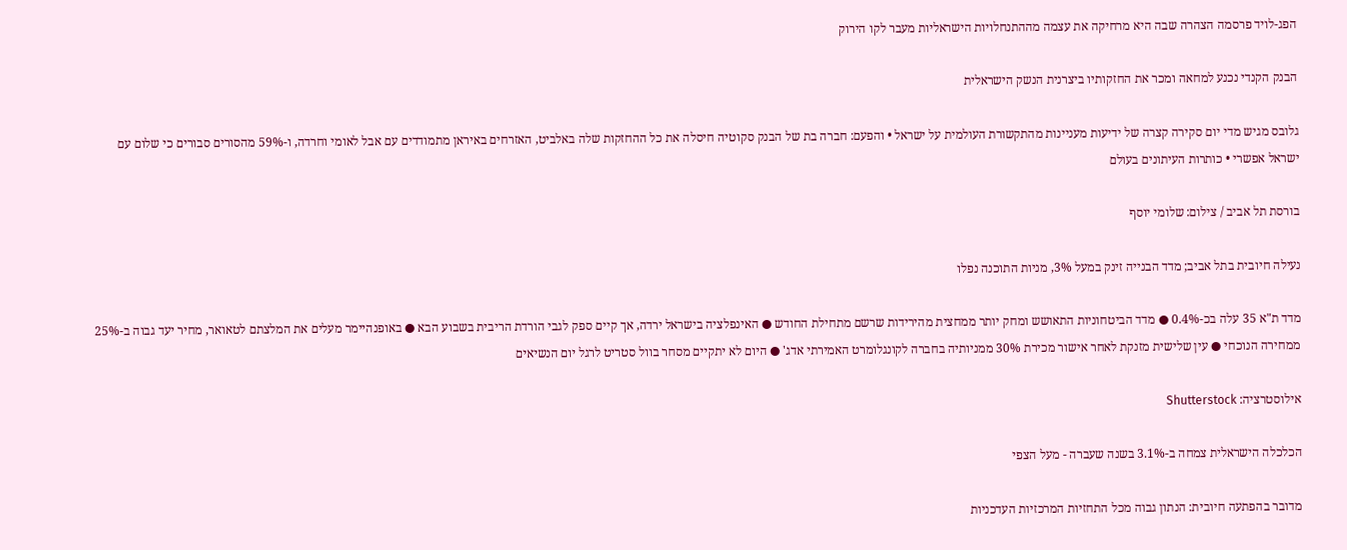הפג-לויד פרסמה הצהרה שבה היא מרחיקה את עצמה מההתנחלויות הישראליות מעבר לקו הירוק

הבנק הקנדי נכנע למחאה ומכר את החזקותיו ביצרנית הנשק הישראלית

גלובס מגיש מדי יום סקירה קצרה של ידיעות מעניינות מהתקשורת העולמית על ישראל • והפעם: חברה בת של הבנק סקוטיה חיסלה את כל ההחזקות שלה באלביט, האזרחים באיראן מתמודדים עם אבל לאומי וחרדה, ו-59% מהסורים סבורים כי שלום עם ישראל אפשרי • כותרות העיתונים בעולם

בורסת תל אביב / צילום: שלומי יוסף

נעילה חיובית בתל אביב; מדד הבנייה זינק במעל 3%, מניות התוכנה נפלו

מדד ת"א 35 עלה בכ-0.4% ● מדד הביטחוניות התאושש ומחק יותר ממחצית מהירידות שרשם מתחילת החודש ● האינפלציה בישראל ירדה, אך קיים ספק לגבי הורדת הריבית בשבוע הבא ● באופנהיימר מעלים את המלצתם לטאואר, מחיר יעד גבוה ב-25% ממחירה הנוכחי ● עין שלישית מזנקת לאחר אישור מכירת 30% ממניותיה בחברה לקונגלומרט האמירתי אדג' ● היום לא יתקיים מסחר בוול סטריט לרגל יום הנשיאים

אילוסטרציה: Shutterstock

הכלכלה הישראלית צמחה ב-3.1% בשנה שעברה - מעל הצפי

מדובר בהפתעה חיובית: הנתון גבוה מכל התחזיות המרכזיות העדכניות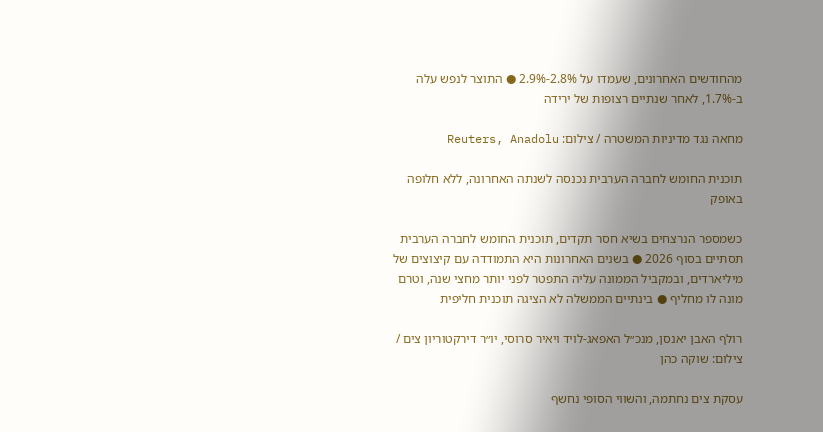מהחודשים האחרונים, שעמדו על 2.8%-2.9% ● התוצר לנפש עלה ב-1.7%, לאחר שנתיים רצופות של ירידה

מחאה נגד מדיניות המשטרה / צילום: Reuters, Anadolu

תוכנית החומש לחברה הערבית נכנסה לשנתה האחרונה, ללא חלופה באופק

כשמספר הנרצחים בשיא חסר תקדים, תוכנית החומש לחברה הערבית תסתיים בסוף 2026 ● בשנים האחרונות היא התמודדה עם קיצוצים של מיליארדים, ובמקביל הממונה עליה התפטר לפני יותר מחצי שנה, וטרם מונה לו מחליף ● בינתיים הממשלה לא הציגה תוכנית חליפית

רולף האבן יאנסן, מנכ״ל האפאג-לויד ויאיר סרוסי, יו״ר דירקטוריון צים / צילום: שוקה כהן

עסקת צים נחתמה, והשווי הסופי נחשף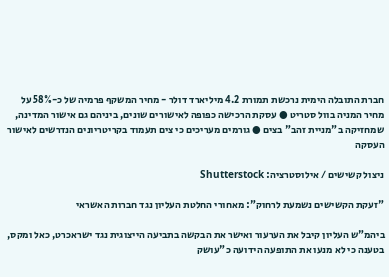חברת התובלה הימית נרכשת תמורת 4.2 מיליארד דולר - מחיר המשקף פרמיה של כ-58% על מחיר המניה בוול סטריט ● עסקת הרכישה כפופה לאישורים שונים, ביניהם גם אישור המדינה, שמחזיקה ב"מניית זהב" בצים ● גורמים מעריכים כי צים תעמוד בקריטריונים הנדרשים לאישור העסקה

ניצול קשישים / אילוסטרציה: Shutterstock

"זעקת הקשישים נשמעת לרחוק": מאחורי החלטת העליון נגד חברות האשראי

ביהמ"ש העליון קיבל את הערעור ואישר את הבקשה בתביעה הייצוגית נגד ישראכרט, כאל ומקס, בטענה כי לא מנעו את התופעה הידועה כ"עושק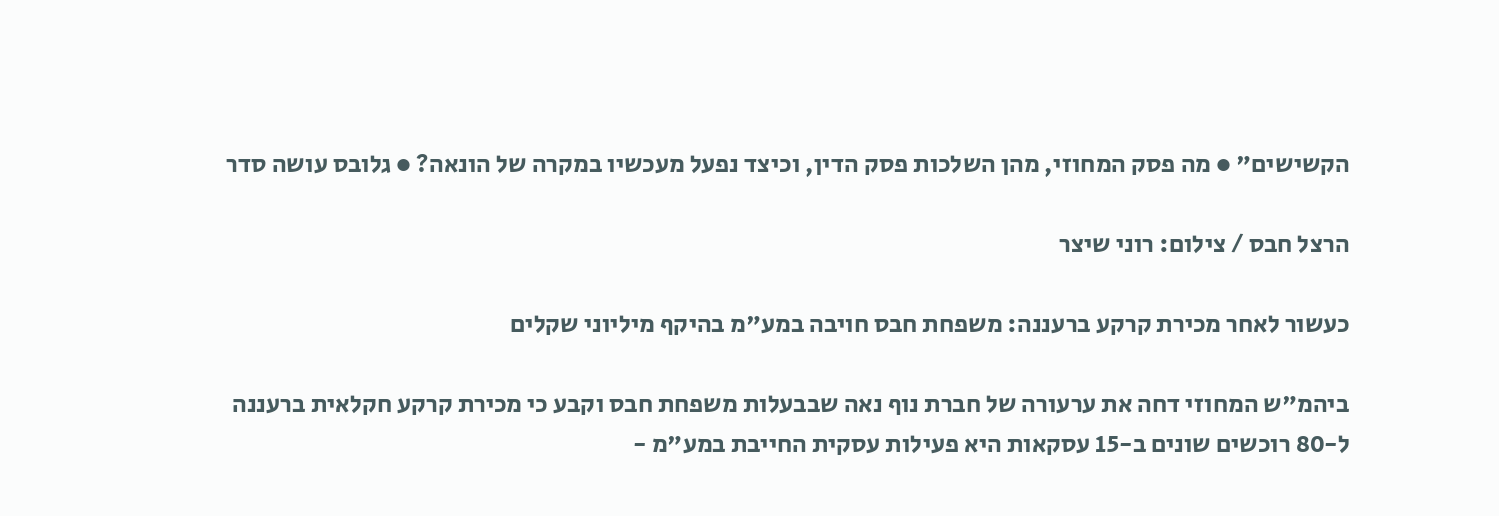הקשישים" ● מה פסק המחוזי, מהן השלכות פסק הדין, וכיצד נפעל מעכשיו במקרה של הונאה? ● גלובס עושה סדר

הרצל חבס / צילום: רוני שיצר

כעשור לאחר מכירת קרקע ברעננה: משפחת חבס חויבה במע"מ בהיקף מיליוני שקלים

ביהמ"ש המחוזי דחה את ערעורה של חברת נוף נאה שבבעלות משפחת חבס וקבע כי מכירת קרקע חקלאית ברעננה ל-80 רוכשים שונים ב-15 עסקאות היא פעילות עסקית החייבת במע"מ -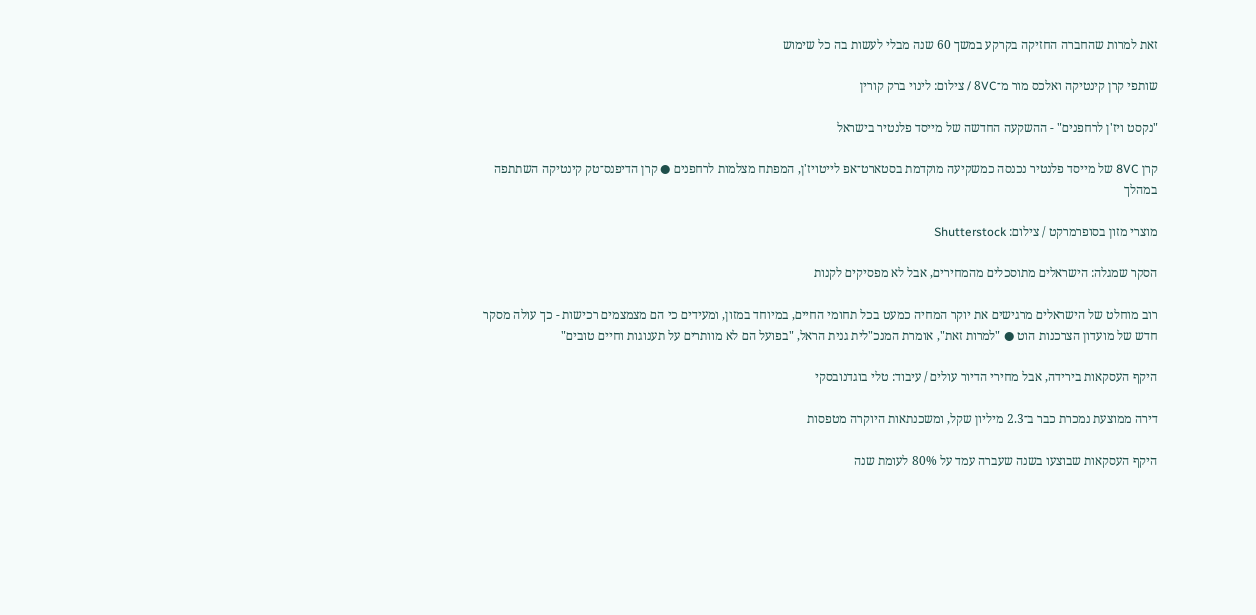זאת למרות שהחברה החזיקה בקרקע במשך 60 שנה מבלי לעשות בה כל שימוש

שותפי קרן קינטיקה ואלכס מור מ־8VC / צילום: לינוי ברק קורין

"נקסט ויז'ן לרחפנים" - ההשקעה החדשה של מייסד פלנטיר בישראל

קרן 8VC של מייסד פלנטיר נכנסה כמשקיעה מוקדמת בסטארט־אפ לייטויז'ן, המפתח מצלמות לרחפנים ● קרן הדיפנס־טק קינטיקה השתתפה במהלך

מוצרי מזון בסופרמרקט / צילום: Shutterstock

הסקר שמגלה: הישראלים מתוסכלים מהמחירים, אבל לא מפסיקים לקנות

רוב מוחלט של הישראלים מרגישים את יוקר המחיה כמעט בכל תחומי החיים, במיוחד במזון, ומעידים כי הם מצמצמים רכישות - כך עולה מסקר חדש של מועדון הצרכנות הוט ● "למרות זאת", אומרת המנכ"לית גנית הראל, "בפועל הם לא מוותרים על תענוגות וחיים טובים"

היקף העסקאות בירידה, אבל מחירי הדיור עולים / עיבוד: טלי בוגדנובסקי

דירה ממוצעת נמכרת כבר ב־2.3 מיליון שקל, ומשכנתאות היוקרה מטפסות

היקף העסקאות שבוצעו בשנה שעברה עמד על 80% לעומת שנה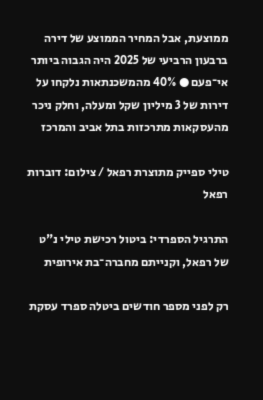ממוצעת, אבל המחיר הממוצע של דירה ברבעון הרביעי של 2025 היה הגבוה ביותר אי־פעם ● 40% מהמשכנתאות נלקחו על דירות של 3 מיליון שקל ומעלה, וחלק ניכר מהעסקאות מתרכזות בתל אביב והמרכז

טילי ספייק מתוצרת רפאל / צילום: דוברות רפאל

התרגיל הספרדי: ביטול רכישת טילי נ"ט של רפאל, וקנייתם מחברה־בת אירופית

רק לפני מספר חודשים ביטלה ספרד עסקת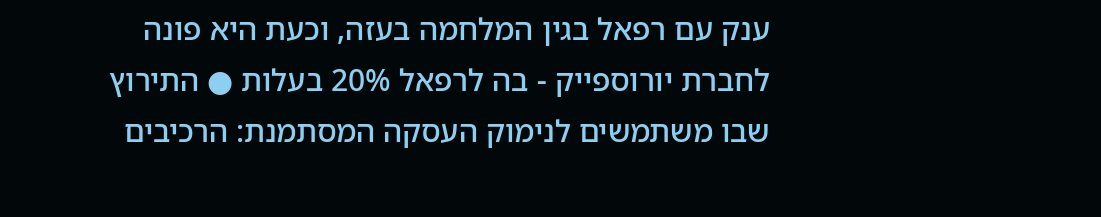ענק עם רפאל בגין המלחמה בעזה, וכעת היא פונה לחברת יורוספייק - בה לרפאל 20% בעלות ● התירוץ שבו משתמשים לנימוק העסקה המסתמנת: הרכיבים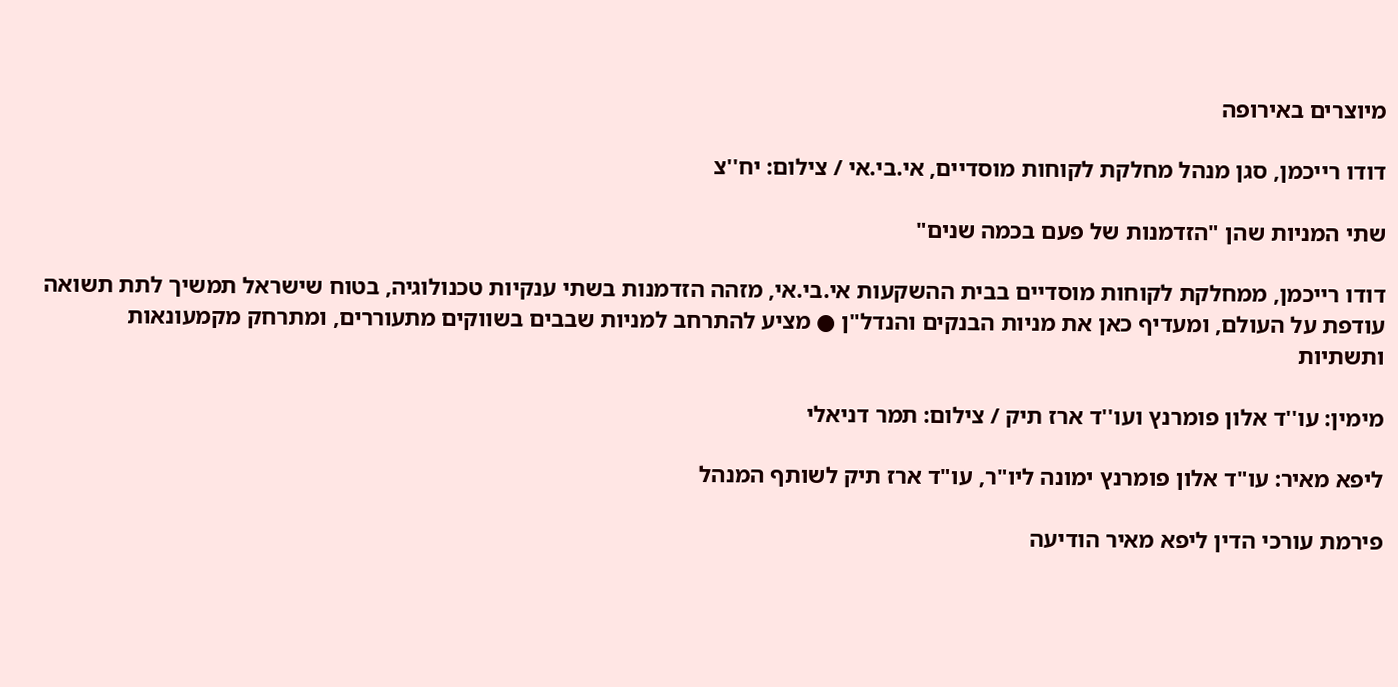מיוצרים באירופה

דודו רייכמן, סגן מנהל מחלקת לקוחות מוסדיים, אי.בי.אי / צילום: יח''צ

שתי המניות שהן "הזדמנות של פעם בכמה שנים"

דודו רייכמן, ממחלקת לקוחות מוסדיים בבית ההשקעות אי.בי.אי, מזהה הזדמנות בשתי ענקיות טכנולוגיה, בטוח שישראל תמשיך לתת תשואה עודפת על העולם, ומעדיף כאן את מניות הבנקים והנדל"ן ● מציע להתרחב למניות שבבים בשווקים מתעוררים, ומתרחק מקמעונאות ותשתיות

מימין: עו''ד אלון פומרנץ ועו''ד ארז תיק / צילום: תמר דניאלי

ליפא מאיר: עו"ד אלון פומרנץ ימונה ליו"ר, עו"ד ארז תיק לשותף המנהל

פירמת עורכי הדין ליפא מאיר הודיעה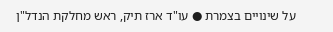על שינויים בצמרת ● עו"ד ארז תיק, ראש מחלקת הנדל"ן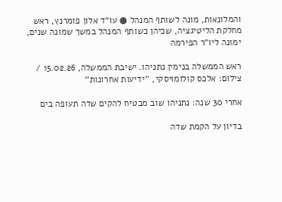והמלונאות, מונה לשותף המנהל ● עו"ד אלון פומרנץ, ראש מחלקת הליטיגציה, שכיהן כשותף המנהל במשך שמונה שנים, ימונה ליו"ר הפירמה

ראש הממשלה בנימין נתניהו. ישיבת הממשלה, 15.02.26 / צילום: אלכס קולומויסקי, ''ידיעות אחרונות''

אחרי 30 שנה: נתניהו שוב מבטיח להקים שדה תעופה בים

בדיון על הקמת שדה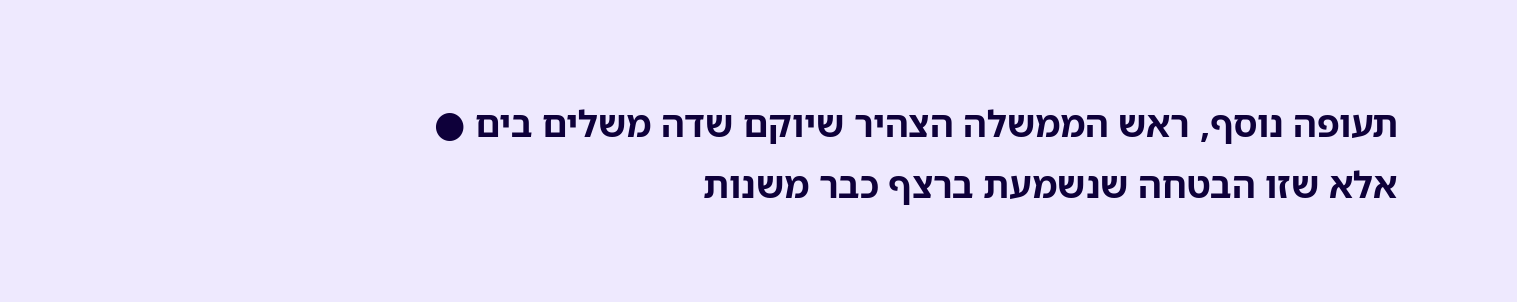תעופה נוסף, ראש הממשלה הצהיר שיוקם שדה משלים בים ● אלא שזו הבטחה שנשמעת ברצף כבר משנות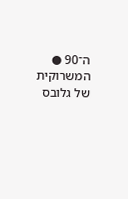ה־90 ● המשרוקית של גלובס